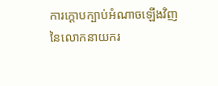ការក្ដោបក្បាប់អំណាចឡើងវិញនៃលោកនាយករ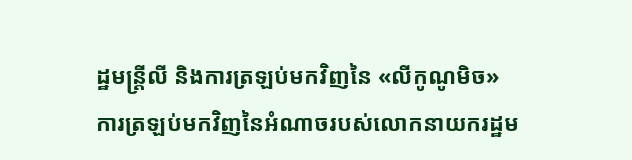ដ្ឋមន្ត្រីលី និងការត្រឡប់មកវិញនៃ «លីកូណូមិច»
ការត្រឡប់មកវិញនៃអំណាចរបស់លោកនាយករដ្ឋម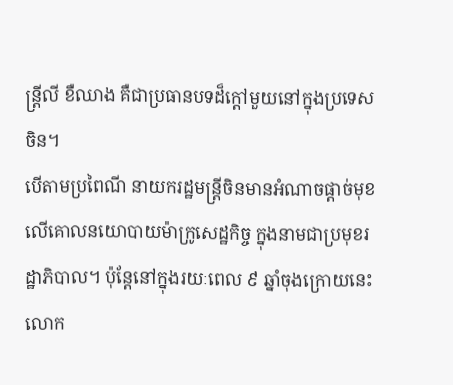ន្ត្រីលី ខឺឈាង គឺជាប្រធានបទដ៏ក្ដៅមួយនៅក្នុងប្រទេសចិន។
បើតាមប្រពៃណី នាយករដ្ឋមន្ត្រីចិនមានអំណាចផ្ដាច់មុខលើគោលនយោបាយម៉ាក្រូសេដ្ឋកិច្ច ក្នុងនាមជាប្រមុខរដ្ឋាភិបាល។ ប៉ុន្តែនៅក្នុងរយៈពេល ៩ ឆ្នាំចុងក្រោយនេះ លោក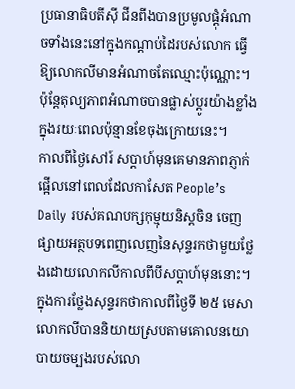ប្រធានាធិបតីស៊ី ជីនពីងបានប្រមូលផ្ដុំអំណាចទាំងនេះនៅក្នុងកណ្ដាប់ដៃរបស់លោក ធ្វើឱ្យលោកលីមានអំណាចតែឈ្មោះប៉ុណ្ណោះ។
ប៉ុន្តែតុល្យភាពអំណាចបានផ្លាស់ប្ដូរយ៉ាងខ្លាំងក្នុងរយៈពេលប៉ុន្មានខែចុងក្រោយនេះ។
កាលពីថ្ងៃសៅរ៍ សប្ដាហ៍មុនគេមានភាពភ្ញាក់ផ្អើលនៅពេលដែលកាសែត People’s Daily របស់គណបក្សកុម្មុយនិស្តចិន ចេញផ្សាយអត្ថបទពេញលេញនៃសុន្ទរកថាមួយថ្លែងដោយលោកលីកាលពីបីសប្ដាហ៍មុននោះ។
ក្នុងការថ្លែងសុន្ទរកថាកាលពីថ្ងៃទី ២៥ មេសា លោកលីបាននិយាយស្របតាមគោលនយោបាយចម្បងរបស់លោ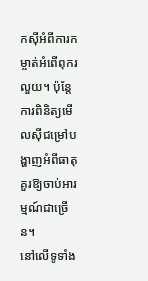កស៊ីអំពីការកម្ចាត់អំពើពុករលួយ។ ប៉ុន្តែការពិនិត្យមើលស៊ីជម្រៅបង្ហាញអំពីធាតុគួរឱ្យចាប់អារម្មណ៍ជាច្រើន។
នៅលើទូទាំង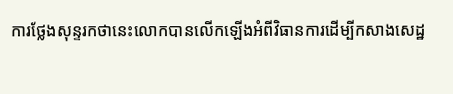ការថ្លែងសុន្ទរកថានេះលោកបានលើកឡើងអំពីវិធានការដើម្បីកសាងសេដ្ឋ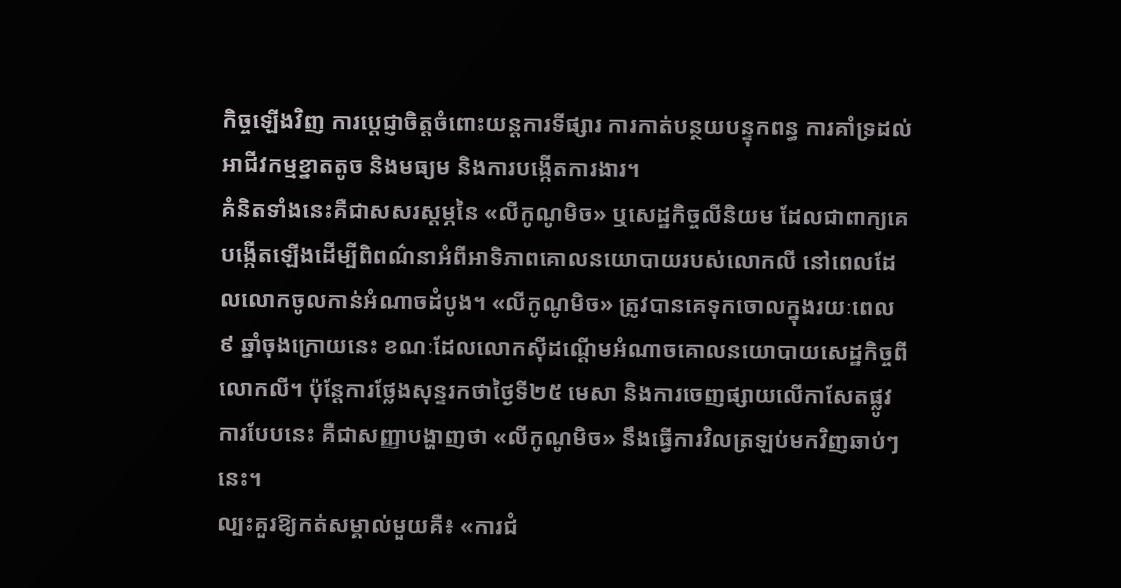កិច្ចឡើងវិញ ការប្ដេជ្ញាចិត្តចំពោះយន្តការទីផ្សារ ការកាត់បន្ថយបន្ទុកពន្ធ ការគាំទ្រដល់អាជីវកម្មខ្នាតតូច និងមធ្យម និងការបង្កើតការងារ។
គំនិតទាំងនេះគឺជាសសរស្ដម្ភនៃ «លីកូណូមិច» ឬសេដ្ឋកិច្ចលីនិយម ដែលជាពាក្យគេបង្កើតឡើងដើម្បីពិពណ៌នាអំពីអាទិភាពគោលនយោបាយរបស់លោកលី នៅពេលដែលលោកចូលកាន់អំណាចដំបូង។ «លីកូណូមិច» ត្រូវបានគេទុកចោលក្នុងរយៈពេល ៩ ឆ្នាំចុងក្រោយនេះ ខណៈដែលលោកស៊ីដណ្ដើមអំណាចគោលនយោបាយសេដ្ឋកិច្ចពីលោកលី។ ប៉ុន្តែការថ្លែងសុន្ទរកថាថ្ងៃទី២៥ មេសា និងការចេញផ្សាយលើកាសែតផ្លូវការបែបនេះ គឺជាសញ្ញាបង្ហាញថា «លីកូណូមិច» នឹងធ្វើការវិលត្រឡប់មកវិញឆាប់ៗនេះ។
ល្បះគួរឱ្យកត់សម្គាល់មួយគឺ៖ «ការជំ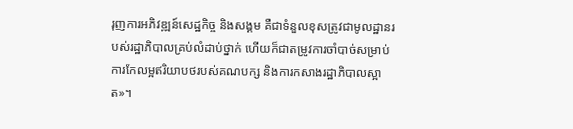រុញការអភិវឌ្ឍន៍សេដ្ឋកិច្ច និងសង្គម គឺជាទំនួលខុសត្រូវជាមូលដ្ឋានរបស់រដ្ឋាភិបាលគ្រប់លំដាប់ថ្នាក់ ហើយក៏ជាតម្រូវការចាំបាច់សម្រាប់ការកែលម្អឥរិយាបថរបស់គណបក្ស និងការកសាងរដ្ឋាភិបាលស្អាត»។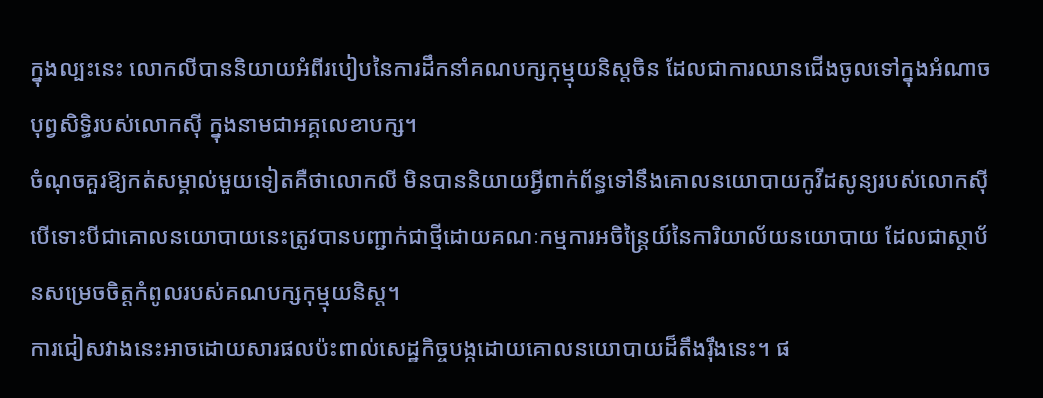ក្នុងល្បះនេះ លោកលីបាននិយាយអំពីរបៀបនៃការដឹកនាំគណបក្សកុម្មុយនិស្តចិន ដែលជាការឈានជើងចូលទៅក្នុងអំណាចបុព្វសិទ្ធិរបស់លោកស៊ី ក្នុងនាមជាអគ្គលេខាបក្ស។
ចំណុចគួរឱ្យកត់សម្គាល់មួយទៀតគឺថាលោកលី មិនបាននិយាយអ្វីពាក់ព័ន្ធទៅនឹងគោលនយោបាយកូវីដសូន្យរបស់លោកស៊ី បើទោះបីជាគោលនយោបាយនេះត្រូវបានបញ្ជាក់ជាថ្មីដោយគណៈកម្មការអចិន្ត្រៃយ៍នៃការិយាល័យនយោបាយ ដែលជាស្ថាប័នសម្រេចចិត្តកំពូលរបស់គណបក្សកុម្មុយនិស្ត។
ការជៀសវាងនេះអាចដោយសារផលប៉ះពាល់សេដ្ឋកិច្ចបង្កដោយគោលនយោបាយដ៏តឹងរ៉ឹងនេះ។ ផ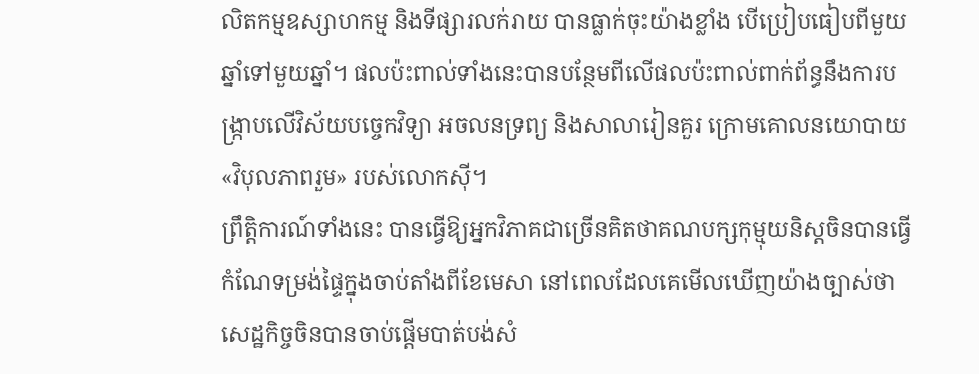លិតកម្មឧស្សាហកម្ម និងទីផ្សារលក់រាយ បានធ្លាក់ចុះយ៉ាងខ្លាំង បើប្រៀបធៀបពីមួយឆ្នាំទៅមួយឆ្នាំ។ ផលប៉ះពាល់ទាំងនេះបានបន្ថែមពីលើផលប៉ះពាល់ពាក់ព័ន្ធនឹងការបង្ក្រាបលើវិស័យបច្ចេកវិទ្យា អចលនទ្រព្យ និងសាលារៀនគួរ ក្រោមគោលនយោបាយ «វិបុលភាពរួម» របស់លោកស៊ី។
ព្រឹត្តិការណ៍ទាំងនេះ បានធ្វើឱ្យអ្នកវិភាគជាច្រើនគិតថាគណបក្សកុម្មុយនិស្តចិនបានធ្វើកំណែទម្រង់ផ្ទៃក្នុងចាប់តាំងពីខែមេសា នៅពេលដែលគេមើលឃើញយ៉ាងច្បាស់ថាសេដ្ឋកិច្ចចិនបានចាប់ផ្ដើមបាត់បង់សំ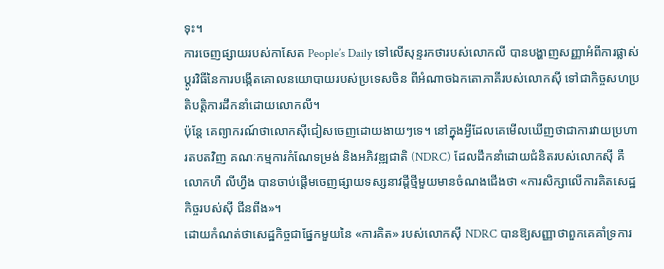ទុះ។
ការចេញផ្សាយរបស់កាសែត People’s Daily ទៅលើសុន្ទរកថារបស់លោកលី បានបង្ហាញសញ្ញាអំពីការផ្លាស់ប្ដូរវិធីនៃការបង្កើតគោលនយោបាយរបស់ប្រទេសចិន ពីអំណាចឯកតោភាគីរបស់លោកស៊ី ទៅជាកិច្ចសហប្រតិបត្តិការដឹកនាំដោយលោកលី។
ប៉ុន្តែ គេព្យាករណ៍ថាលោកស៊ីជៀសចេញដោយងាយៗទេ។ នៅក្នុងអ្វីដែលគេមើលឃើញថាជាការវាយប្រហារតបតវិញ គណៈកម្មការកំណែទម្រង់ និងអភិវឌ្ឍជាតិ (NDRC) ដែលដឹកនាំដោយជំនិតរបស់លោកស៊ី គឺលោកហឺ លីហ្វឹង បានចាប់ផ្ដើមចេញផ្សាយទស្សនាវដ្ដីថ្មីមួយមានចំណងជើងថា «ការសិក្សាលើការគិតសេដ្ឋកិច្ចរបស់ស៊ី ជីនពីង»។
ដោយកំណត់ថាសេដ្ឋកិច្ចជាផ្នែកមួយនៃ «ការគិត» របស់លោកស៊ី NDRC បានឱ្យសញ្ញាថាពួកគេគាំទ្រការ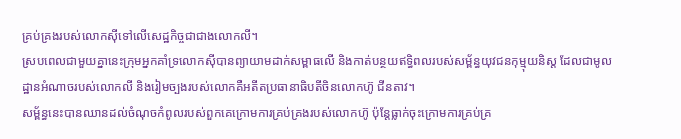គ្រប់គ្រងរបស់លោកស៊ីទៅលើសេដ្ឋកិច្ចជាជាងលោកលី។
ស្របពេលជាមួយគ្នានេះក្រុមអ្នកគាំទ្រលោកស៊ីបានព្យាយាមដាក់សម្ពាធលើ និងកាត់បន្ថយឥទ្ធិពលរបស់សម្ព័ន្ធយុវជនកុម្មុយនិស្ត ដែលជាមូលដ្ឋានអំណាចរបស់លោកលី និងរៀមច្បងរបស់លោកគឺអតីតប្រធានាធិបតីចិនលោកហ៊ូ ជីនតាវ។
សម្ព័ន្ធនេះបានឈានដល់ចំណុចកំពូលរបស់ពួកគេក្រោមការគ្រប់គ្រងរបស់លោកហ៊ូ ប៉ុន្តែធ្លាក់ចុះក្រោមការគ្រប់គ្រ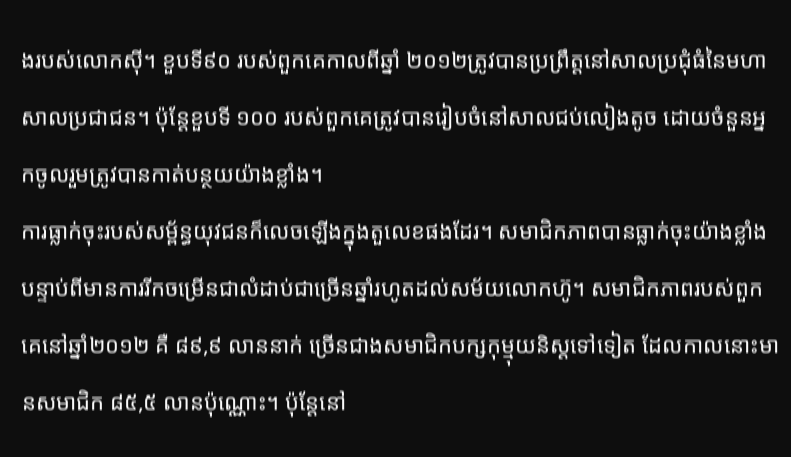ងរបស់លោកស៊ី។ ខួបទី៩០ របស់ពួកគេកាលពីឆ្នាំ ២០១២ត្រូវបានប្រព្រឹត្តនៅសាលប្រជុំធំនៃមហាសាលប្រជាជន។ ប៉ុន្តែខួបទី ១០០ របស់ពួកគេត្រូវបានរៀបចំនៅសាលជប់លៀងតូច ដោយចំនួនអ្នកចូលរួមត្រូវបានកាត់បន្ថយយ៉ាងខ្លាំង។
ការធ្លាក់ចុះរបស់សម្ព័ន្ធយុវជនក៏លេចឡើងក្នុងតួលេខផងដែរ។ សមាជិកភាពបានធ្លាក់ចុះយ៉ាងខ្លាំងបន្ទាប់ពីមានការរីកចម្រើនជាលំដាប់ជាច្រើនឆ្នាំរហូតដល់សម័យលោកហ៊ូ។ សមាជិកភាពរបស់ពួកគេនៅឆ្នាំ២០១២ គឺ ៨៩,៩ លាននាក់ ច្រើនជាងសមាជិកបក្សកុម្មុយនិស្តទៅទៀត ដែលកាលនោះមានសមាជិក ៨៥,៥ លានប៉ុណ្ណោះ។ ប៉ុន្តែនៅ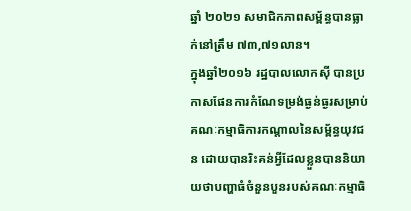ឆ្នាំ ២០២១ សមាជិកភាពសម្ព័ន្ធបានធ្លាក់នៅត្រឹម ៧៣,៧១លាន។
ក្នុងឆ្នាំ២០១៦ រដ្ឋបាលលោកស៊ី បានប្រកាសផែនការកំណែទម្រង់ធ្ងន់ធ្ងរសម្រាប់គណៈកម្មាធិការកណ្ដាលនៃសម្ព័ន្ធយុវជន ដោយបានរិះគន់អ្វីដែលខ្លួនបាននិយាយថាបញ្ហាធំចំនួនបួនរបស់គណៈកម្មាធិ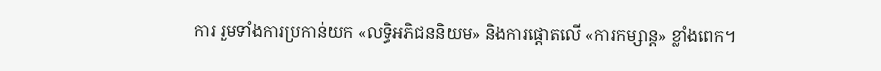ការ រួមទាំងការប្រកាន់យក «លទ្ធិអភិជននិយម» និងការផ្ដោតលើ «ការកម្សាន្ត» ខ្លាំងពេក។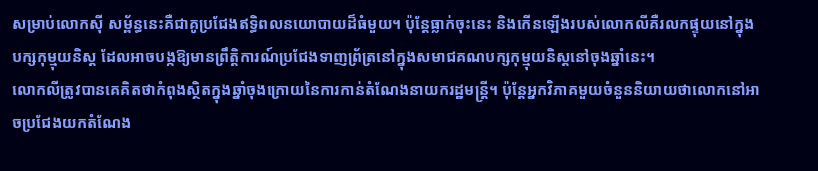សម្រាប់លោកស៊ី សម្ព័ន្ធនេះគឺជាគូប្រជែងឥទ្ធិពលនយោបាយដ៏ធំមួយ។ ប៉ុន្តែធ្លាក់ចុះនេះ និងកើនឡើងរបស់លោកលីគឺរលកផ្ទុយនៅក្នុងបក្សកុម្មុយនិស្ត ដែលអាចបង្កឱ្យមានព្រឹត្តិការណ៍ប្រជែងទាញព្រ័ត្រនៅក្នុងសមាជគណបក្សកុម្មុយនិស្តនៅចុងឆ្នាំនេះ។
លោកលីត្រូវបានគេគិតថាកំពុងស្ថិតក្នុងឆ្នាំចុងក្រោយនៃការកាន់តំណែងនាយករដ្ឋមន្ត្រី។ ប៉ុន្តែអ្នកវិភាគមួយចំនួននិយាយថាលោកនៅអាចប្រជែងយកតំណែង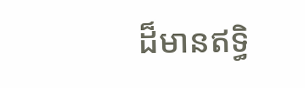ដ៏មានឥទ្ធិ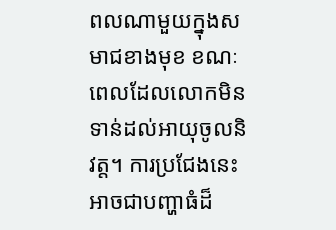ពលណាមួយក្នុងសមាជខាងមុខ ខណៈពេលដែលលោកមិនទាន់ដល់អាយុចូលនិវត្ត។ ការប្រជែងនេះអាចជាបញ្ហាធំដ៏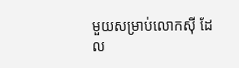មួយសម្រាប់លោកស៊ី ដែល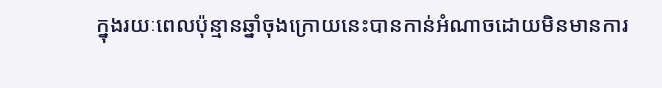ក្នុងរយៈពេលប៉ុន្មានឆ្នាំចុងក្រោយនេះបានកាន់អំណាចដោយមិនមានការ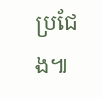ប្រជែង៕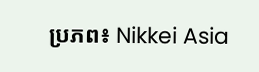ប្រភព៖ Nikkei Asia